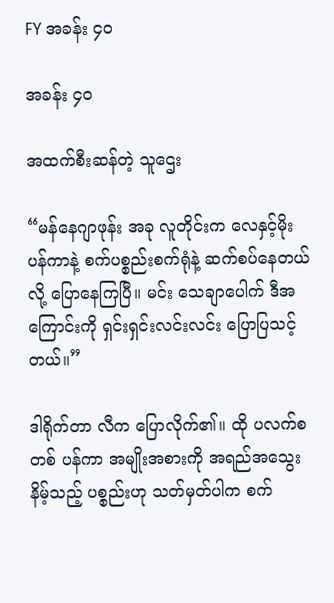FY အခန်း ၄၀

အခန်း ၄၀

အထက်စီးဆန်တဲ့ သူဌေး

“မန်နေဂျာဖုန်း အခု လူတိုင်းက လေနှင့်မိုး ပန်ကာနဲ့ စက်ပစ္စည်းစက်ရုံနဲ့ ဆက်စပ်နေတယ်လို့ ပြောနေကြပြီ။ မင်း သေချာပေါက် ဒီအကြောင်းကို ရှင်းရှင်းလင်းလင်း ပြောပြသင့်တယ်။”

ဒါရိုက်တာ လီက ပြောလိုက်၏။ ထို ပလက်စတစ် ပန်ကာ အမျိုးအစားကို အရည်အသွေးနိမ့်သည့် ပစ္စည်းဟု သတ်မှတ်ပါက စက်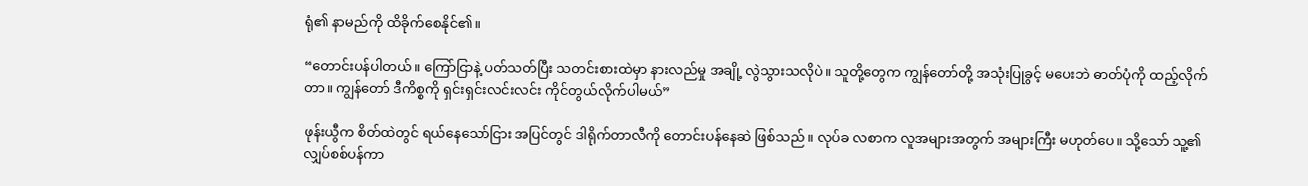ရုံ၏ နာမည်ကို ထိခိုက်စေနိုင်၏။

“တောင်းပန်ပါတယ်။ ကြော်ငြာနဲ့ ပတ်သတ်ပြီး သတင်းစားထဲမှာ နားလည်မှု အချို့ လွဲသွားသလိုပဲ။ သူတို့တွေက ကျွန်တော်တို့ အသုံးပြုခွင့် မပေးဘဲ ဓာတ်ပုံကို ထည့်လိုက်တာ။ ကျွန်တော် ဒီကိစ္စကို ရှင်းရှင်းလင်းလင်း ကိုင်တွယ်လိုက်ပါမယ်”

ဖုန်းယွီက စိတ်ထဲတွင် ရယ်နေသော်ငြား အပြင်တွင် ဒါရိုက်တာလီကို တောင်းပန်နေဆဲ ဖြစ်သည်။ လုပ်ခ လစာက လူအများအတွက် အများကြီး မဟုတ်ပေ။ သို့သော် သူ့၏ လျှပ်စစ်ပန်ကာ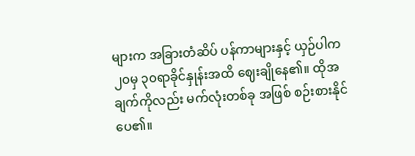များက အခြားတံဆိပ် ပန်ကာများနှင့် ယှဉ်ပါက ၂၀မှ ၃၀ရာခိုင်နှုန်းအထိ ဈေးချိုနေ၏။ ထိုအချက်ကိုလည်း မက်လုံးတစ်ခု အဖြစ် စဉ်းစားနိုင်ပေ၏။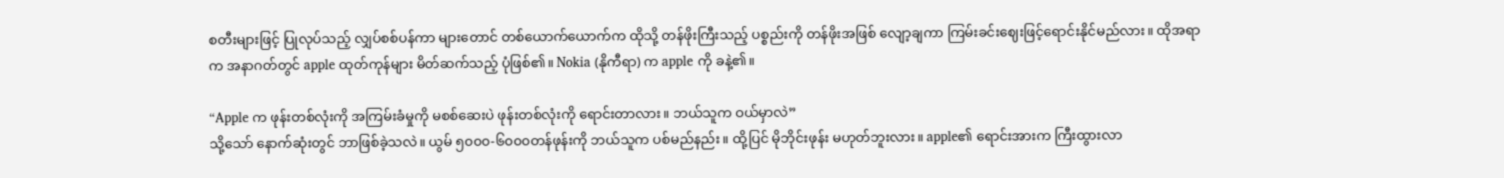စတီးများဖြင့် ပြုလုပ်သည့် လျှပ်စစ်ပန်ကာ များတောင် တစ်ယောက်ယောက်က ထိုသို့ တန်ဖိုးကြီးသည့် ပစ္စည်းကို တန်ဖိုးအဖြစ် လျော့ချကာ ကြမ်းခင်းဈေးဖြင့်ရောင်းနိုင်မည်လား။ ထိုအရာက အနာဂတ်တွင် apple ထုတ်ကုန်များ မိတ်ဆက်သည့် ပုံဖြစ်၏။ Nokia (နိုကီရာ) က apple ကို ခနဲ့၏။

“Apple က ဖုန်းတစ်လုံးကို အကြမ်းခံမှုကို မစစ်ဆေးပဲ ဖုန်းတစ်လုံးကို ရောင်းတာလား။ ဘယ်သူက ဝယ်မှာလဲ”
သို့သော် နောက်ဆုံးတွင် ဘာဖြစ်ခဲ့သလဲ။ ယွမ် ၅၀၀၀-၆၀၀၀တန်ဖုန်းကို ဘယ်သူက ပစ်မည်နည်း။ ထို့ပြင် မိုဘိုင်းဖုန်း မဟုတ်ဘူးလား။ apple၏ ရောင်းအားက ကြီးထွားလာ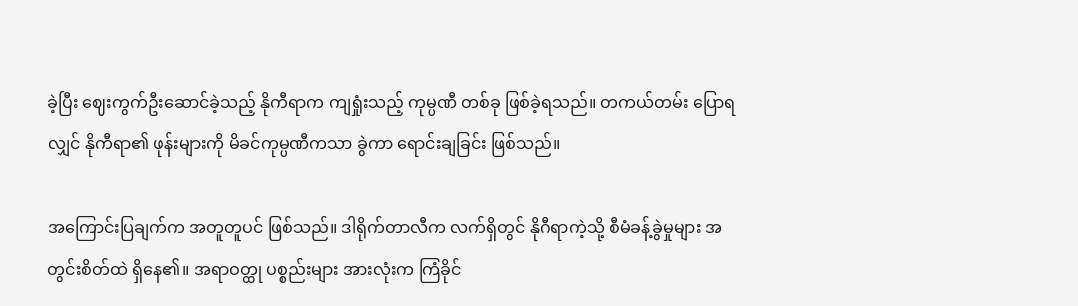ခဲ့ပြီး ဈေးကွက်ဦးဆောင်ခဲ့သည့် နိုကီရာက ကျရှုံးသည့် ကုမ္ပဏီ တစ်ခု ဖြစ်ခဲ့ရသည်။ တကယ်တမ်း ပြောရလျှင် နိုကီရာ၏ ဖုန်းများကို မိခင်ကုမ္ပဏီကသာ ခွဲကာ ရောင်းချခြင်း ဖြစ်သည်။

အကြောင်းပြချက်က အတူတူပင် ဖြစ်သည်။ ဒါရိုက်တာလီက လက်ရှိတွင် နိုဂီရာကဲ့သို့ စီမံခန့်ခွဲမှုများ အတွင်းစိတ်ထဲ ရှိနေ၏။ အရာဝတ္ထု ပစ္စည်းများ အားလုံးက ကြံခိုင်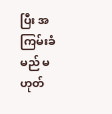ပြီး အကြမ်းခံမည် မဟုတ်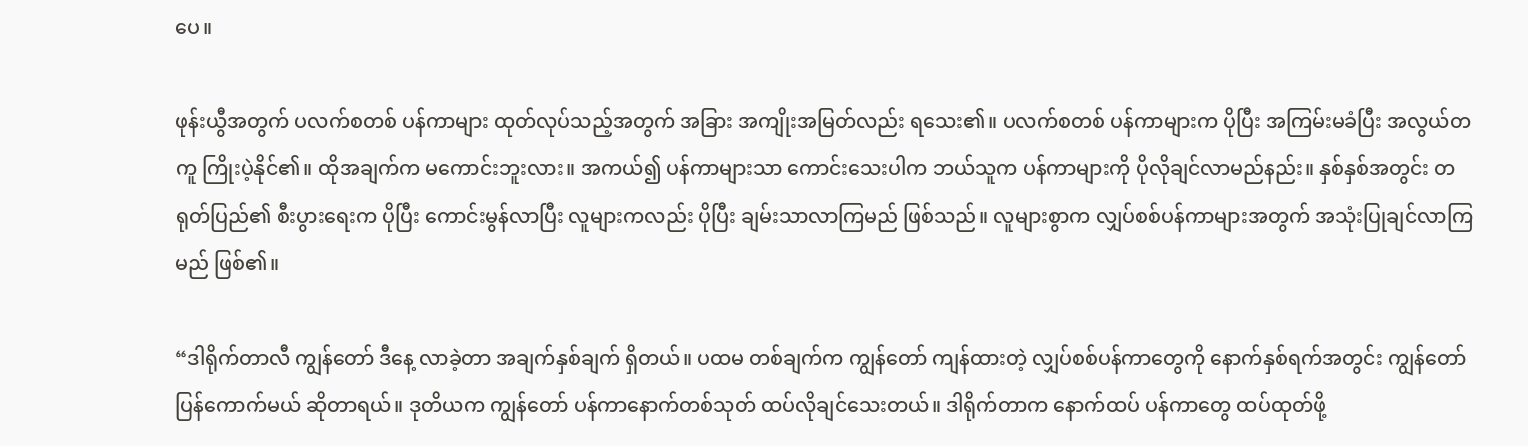ပေ။

ဖုန်းယွီအတွက် ပလက်စတစ် ပန်ကာများ ထုတ်လုပ်သည့်အတွက် အခြား အကျိုးအမြတ်လည်း ရသေး၏။ ပလက်စတစ် ပန်ကာများက ပိုပြီး အကြမ်းမခံပြီး အလွယ်တကူ ကြိုးပဲ့နိုင်၏။ ထိုအချက်က မကောင်းဘူးလား။ အကယ်၍ ပန်ကာများသာ ကောင်းသေးပါက ဘယ်သူက ပန်ကာများကို ပိုလိုချင်လာမည်နည်း။ နှစ်နှစ်အတွင်း တရုတ်ပြည်၏ စီးပွားရေးက ပိုပြီး ကောင်းမွန်လာပြီး လူများကလည်း ပိုပြီး ချမ်းသာလာကြမည် ဖြစ်သည်။ လူများစွာက လျှပ်စစ်ပန်ကာများအတွက် အသုံးပြုချင်လာကြမည် ဖြစ်၏။

“ဒါရိုက်တာလီ ကျွန်တော် ဒီနေ့ လာခဲ့တာ အချက်နှစ်ချက် ရှိတယ်။ ပထမ တစ်ချက်က ကျွန်တော် ကျန်ထားတဲ့ လျှပ်စစ်ပန်ကာတွေကို နောက်နှစ်ရက်အတွင်း ကျွန်တော် ပြန်ကောက်မယ် ဆိုတာရယ်။ ဒုတိယက ကျွန်တော် ပန်ကာနောက်တစ်သုတ် ထပ်လိုချင်သေးတယ်။ ဒါရိုက်တာက နောက်ထပ် ပန်ကာတွေ ထပ်ထုတ်ဖို့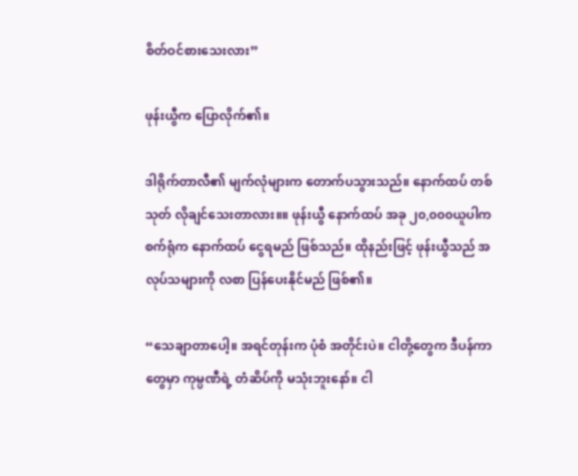စိတ်ဝင်စားသေးလား”

ဖုန်းယွီက ပြောလိုက်၏။

ဒါရိုက်တာလီ၏ မျက်လုံများက တောက်ပသွားသည်။ နောက်ထပ် တစ်သုတ် လိုချင်သေးတာလား။။ ဖုန်းယွီ နောက်ထပ် အခု ၂၀,၀၀၀ယူပါက စက်ရုံက နောက်ထပ် ငွေရမည် ဖြစ်သည်။ ထိုနည်းဖြင့် ဖုန်းယွီသည် အလုပ်သများကို လစာ ပြန်ပေးနိုင်မည် ဖြစ်၏။

“သေချာတာပေါ့။ အရင်တုန်းက ပုံစံ အတိုင်းပဲ။ ငါတို့တွေက ဒီပန်ကာတွေမှာ ကုမ္ပဏီရဲ့ တံဆိပ်ကို မသုံးဘူးနော်။ ငါ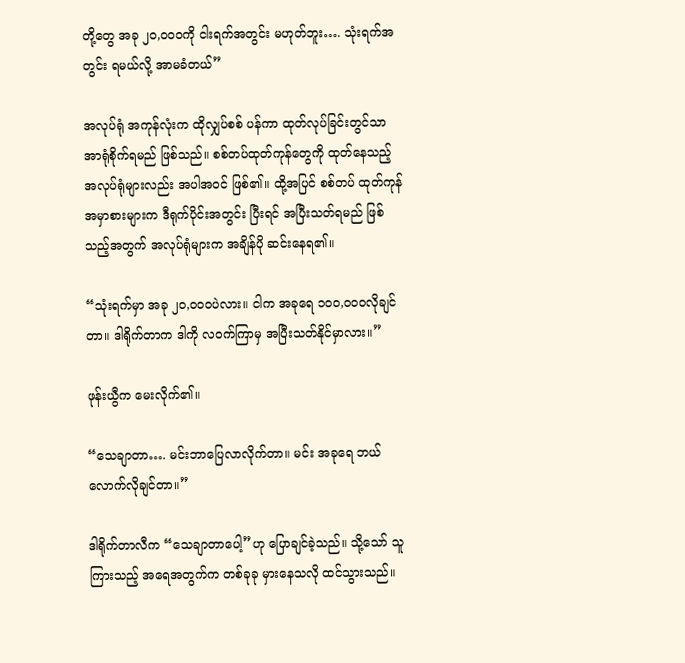တို့တွေ အခု ၂၀,၀၀၀ကို ငါးရက်အတွင်း မဟုတ်ဘူး…. သုံးရက်အတွင်း ရမယ်လို့ အာမခံတယ်”

အလုပ်ရုံ အကုန်လုံးက ထိုလျှပ်စစ် ပန်ကာ ထုတ်လုပ်ခြင်းတွင်သာ အာရုံစိုက်ရမည် ဖြစ်သည်။ စစ်တပ်ထုတ်ကုန်တွေကို ထုတ်နေသည့် အလုပ်ရုံများလည်း အပါအဝင် ဖြစ်၏။ ထို့အပြင် စစ်တပ် ထုတ်ကုန် အမှာစားများက ဒီရုက်ပိုင်းအတွင်း ပြီးရင် အပြီးသတ်ရမည် ဖြစ်သည့်အတွက် အလုပ်ရုံများက အချိန်ပို ဆင်းနေရ၏။

“သုံးရက်မှာ အခု ၂၀,၀၀၀ပဲလား။ ငါက အခုရေ ၁၀၀,၀၀၀လိုချင်တာ။ ဒါရိုက်တာက ဒါကို လဝက်ကြာမှ အပြီးသတ်နိုင်မှာလား။”

ဖုန်းယွီက မေးလိုက်၏။

“သေချာတာ…. မင်းဘာပြေလာလိုက်တာ။ မင်း အခုရေ ဘယ်လောက်လိုချင်တာ။”

ဒါရိုက်တာလီက “သေချာတာပေါ့”ဟု ပြောချင်ခဲ့သည်။ သို့သော် သူကြားသည့် အရေအတွက်က တစ်ခုခု မှားနေသလို ထင်သွားသည်။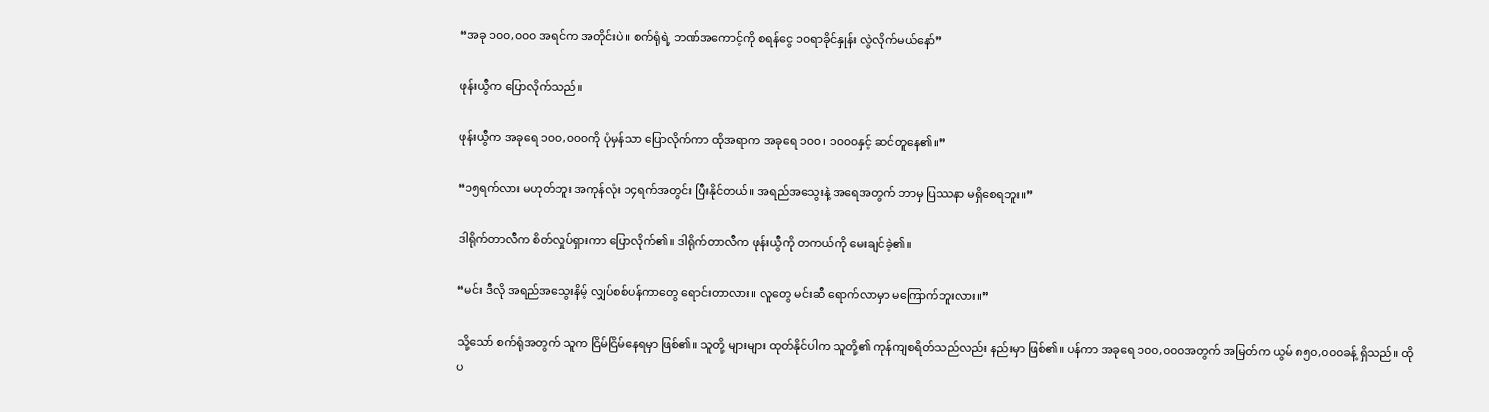“အခု ၁၀၀,၀၀၀ အရင်က အတိုင်းပဲ။ စက်ရုံရဲ့ ဘဏ်အကောင့်ကို စရန်ငွေ ၁၀ရာခိုင်နှုန်း လွဲလိုက်မယ်နော်”

ဖုန်းယွီက ပြောလိုက်သည်။

ဖုန်းယွီက အခုရေ ၁၀၀,၀၀၀ကို ပုံမှန်သာ ပြောလိုက်ကာ ထိုအရာက အခုရေ ၁၀၀၊ ၁၀၀၀နှင့် ဆင်တူနေ၏။”

“၁၅ရက်လား မဟုတ်ဘူး အကုန်လုံး ၁၄ရက်အတွင်း ပြီးနိုင်တယ်။ အရည်အသွေးနဲ့ အရေအတွက် ဘာမှ ပြဿနာ မရှိစေရဘူး။”

ဒါရိုက်တာလီက စိတ်လှုပ်ရှားကာ ပြောလိုက်၏။ ဒါရိုက်တာလီက ဖုန်းယွီကို တကယ်ကို မေးချင်ခဲ့၏။

“မင်း ဒီလို အရည်အသွေးနိမ့် လျှပ်စစ်ပန်ကာတွေ ရောင်းတာလား။ လူတွေ မင်းဆီ ရောက်လာမှာ မကြောက်ဘူးလား။”

သို့သော် စက်ရုံအတွက် သူက ငြိမ်ငြိမ်နေရမှာ ဖြစ်၏။ သူတို့ များများ ထုတ်နိုင်ပါက သူတို့၏ ကုန်ကျစရိတ်သည်လည်း နည်းမှာ ဖြစ်၏။ ပန်ကာ အခုရေ ၁၀၀,၀၀၀အတွက် အမြတ်က ယွမ် ၈၅၀,၀၀၀ခန့် ရှိသည်။ ထိုပ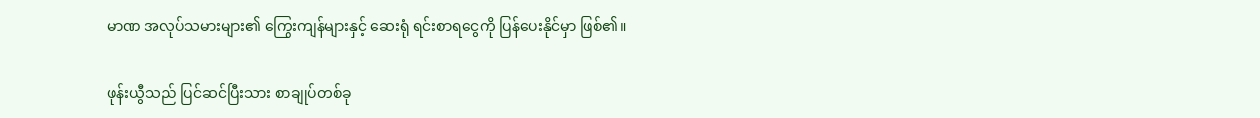မာဏ အလုပ်သမားများ၏ ကြွေးကျန်များနှင့် ဆေးရုံ ရင်းစာရငွေကို ပြန်ပေးနိုင်မှာ ဖြစ်၏။

ဖုန်းယွီသည် ပြင်ဆင်ပြီးသား စာချုပ်တစ်ခု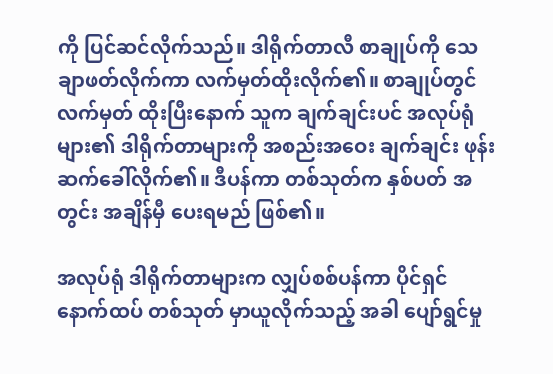ကို ပြင်ဆင်လိုက်သည်။ ဒါရိုက်တာလီ စာချုပ်ကို သေချာဖတ်လိုက်ကာ လက်မှတ်ထိုးလိုက်၏။ စာချုပ်တွင် လက်မှတ် ထိုးပြီးနောက် သူက ချက်ချင်းပင် အလုပ်ရုံများ၏ ဒါရိုက်တာများကို အစည်းအဝေး ချက်ချင်း ဖုန်းဆက်ခေါ်လိုက်၏။ ဒီပန်ကာ တစ်သုတ်က နှစ်ပတ် အတွင်း အချိန်မှီ ပေးရမည် ဖြစ်၏။

အလုပ်ရုံ ဒါရိုက်တာများက လျှပ်စစ်ပန်ကာ ပိုင်ရှင် နောက်ထပ် တစ်သုတ် မှာယူလိုက်သည့် အခါ ပျော်ရွင်မှု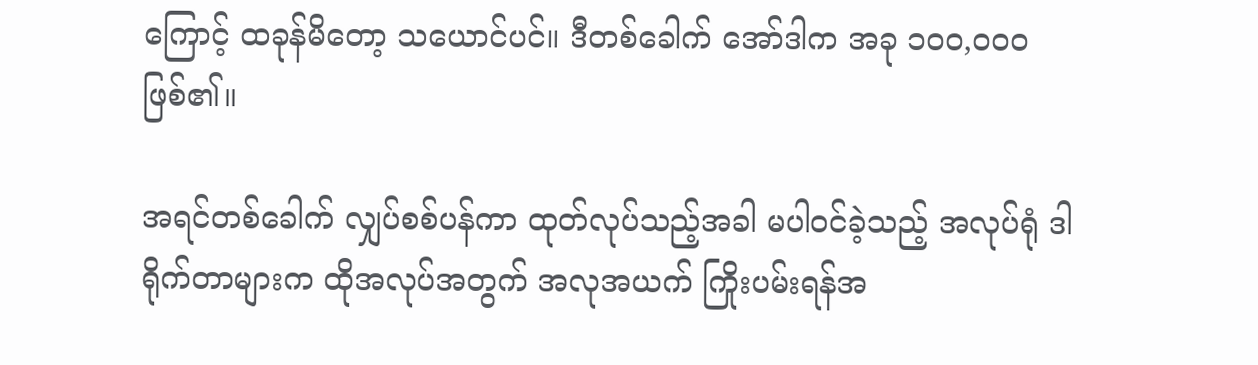ကြောင့် ထခုန်မိတော့ သယောင်ပင်။ ဒီတစ်ခေါက် အော်ဒါက အခု ၁၀၀,၀၀၀ ဖြစ်၏။

အရင်တစ်ခေါက် လျှပ်စစ်ပန်ကာ ထုတ်လုပ်သည့်အခါ မပါဝင်ခဲ့သည့် အလုပ်ရုံ ဒါရိုက်တာများက ထိုအလုပ်အတွက် အလုအယက် ကြိုးပမ်းရန်အ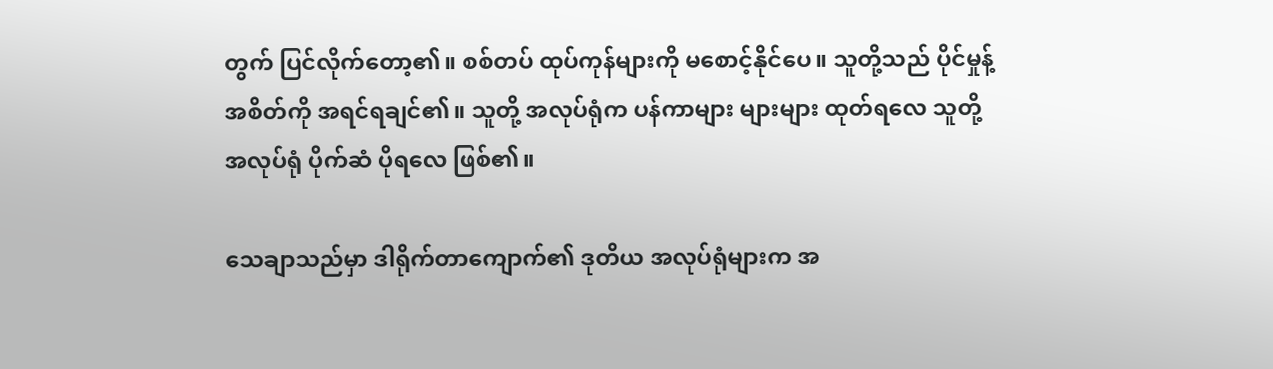တွက် ပြင်လိုက်တော့၏။ စစ်တပ် ထုပ်ကုန်များကို မစောင့်နိုင်ပေ။ သူတို့သည် ပိုင်မှုန့်အစိတ်ကို အရင်ရချင်၏။ သူတို့ အလုပ်ရုံက ပန်ကာများ များများ ထုတ်ရလေ သူတို့ အလုပ်ရုံ ပိုက်ဆံ ပိုရလေ ဖြစ်၏။

သေချာသည်မှာ ဒါရိုက်တာကျောက်၏ ဒုတိယ အလုပ်ရုံများက အ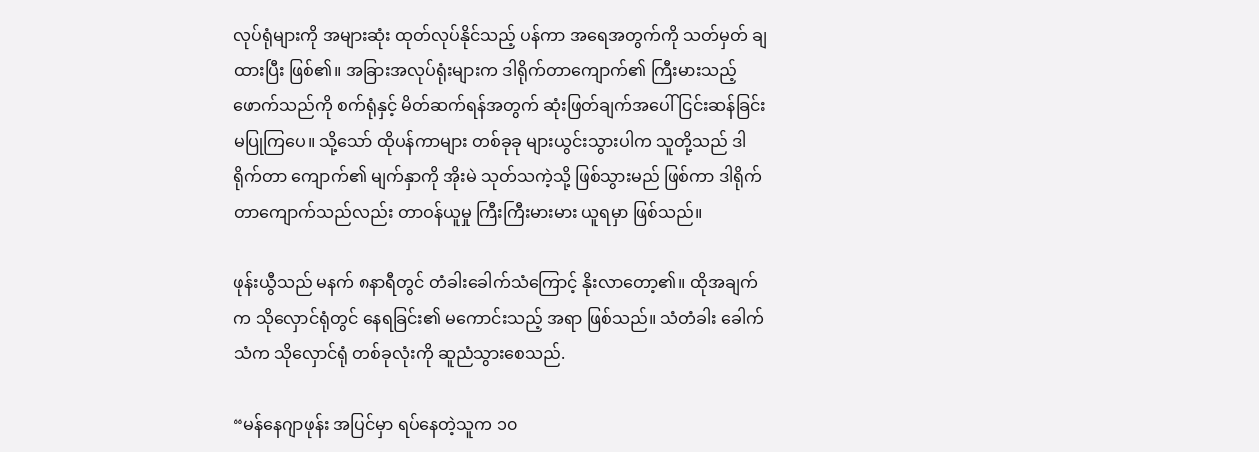လုပ်ရုံများကို အများဆုံး ထုတ်လုပ်နိုင်သည့် ပန်ကာ အရေအတွက်ကို သတ်မှတ် ချထားပြီး ဖြစ်၏။ အခြားအလုပ်ရုံးများက ဒါရိုက်တာကျောက်၏ ကြီးမားသည့် ဖောက်သည်ကို စက်ရုံနှင့် မိတ်ဆက်ရန်အတွက် ဆုံးဖြတ်ချက်အပေါ် ငြင်းဆန်ခြင်း မပြုကြပေ။ သို့သော် ထိုပန်ကာများ တစ်ခုခု များယွင်းသွားပါက သူတို့သည် ဒါရိုက်တာ ကျောက်၏ မျက်နှာကို အိုးမဲ သုတ်သကဲ့သို့ ဖြစ်သွားမည် ဖြစ်ကာ ဒါရိုက်တာကျောက်သည်လည်း တာဝန်ယူမှု ကြီးကြီးမားမား ယူရမှာ ဖြစ်သည်။

ဖုန်းယွီသည် မနက် ၈နာရီတွင် တံခါးခေါက်သံကြောင့် နိုးလာတော့၏။ ထိုအချက်က သိုလှောင်ရုံတွင် နေရခြင်း၏ မကောင်းသည့် အရာ ဖြစ်သည်။ သံတံခါး ခေါက်သံက သိုလှောင်ရုံ တစ်ခုလုံးကို ဆူညံသွားစေသည်.

“မန်နေဂျာဖုန်း အပြင်မှာ ရပ်နေတဲ့သူက ၁၀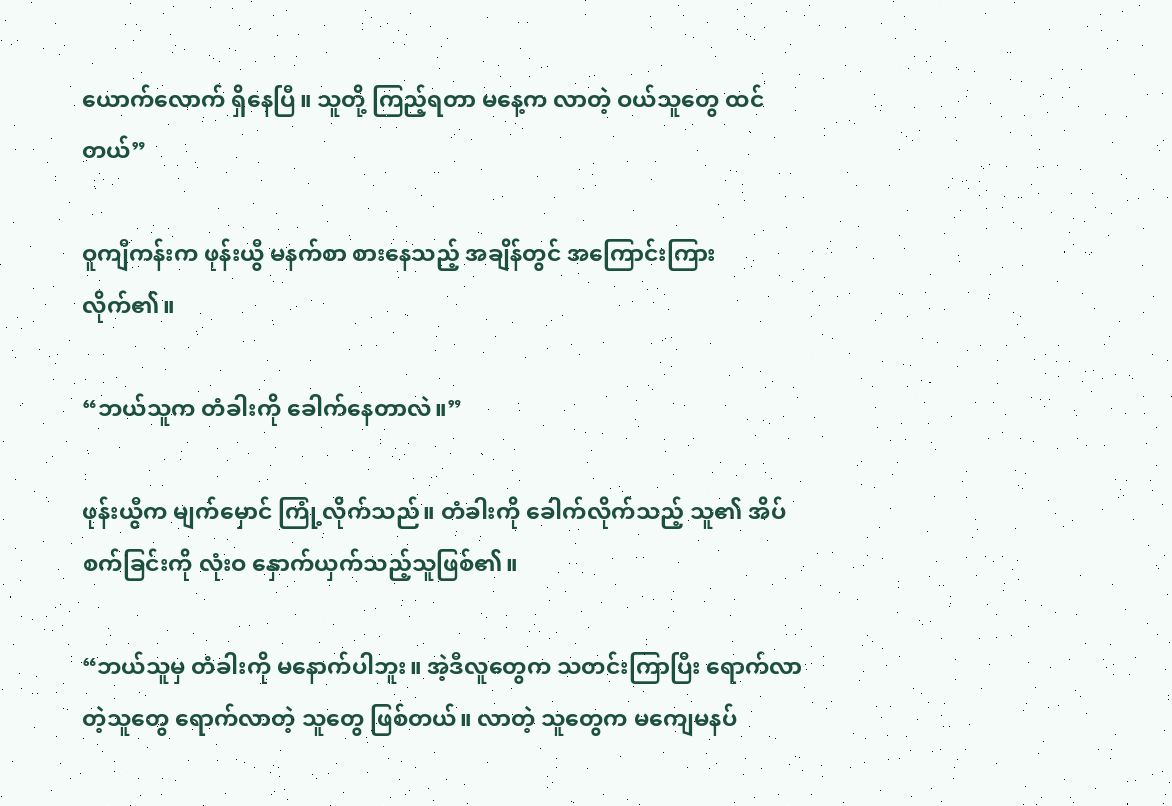ယောက်လောက် ရှိနေပြီ။ သူတို့ ကြည့်ရတာ မနေ့က လာတဲ့ ဝယ်သူတွေ ထင်တယ်”

ဝူကျီကန်းက ဖုန်းယွီ မနက်စာ စားနေသည့် အချိန်တွင် အကြောင်းကြားလိုက်၏။

“ဘယ်သူက တံခါးကို ခေါက်နေတာလဲ။”

ဖုန်းယွီက မျက်မှောင် ကြုံ့လိုက်သည်။ တံခါးကို ခေါက်လိုက်သည့် သူ၏ အိပ်စက်ခြင်းကို လုံးဝ နှောက်ယှက်သည့်သူဖြစ်၏။

“ဘယ်သူမှ တံခါးကို မနောက်ပါဘူး။ အဲ့ဒီလူတွေက သတင်းကြာပြီး ရောက်လာတဲ့သူတွေ ရောက်လာတဲ့ သူတွေ ဖြစ်တယ်။ လာတဲ့ သူတွေက မကျေမနပ်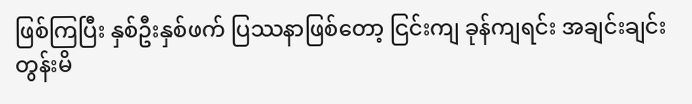ဖြစ်ကြပြီး နှစ်ဦးနှစ်ဖက် ပြဿနာဖြစ်တော့ ငြင်းကျ ခုန်ကျရင်း အချင်းချင်း တွန်းမိ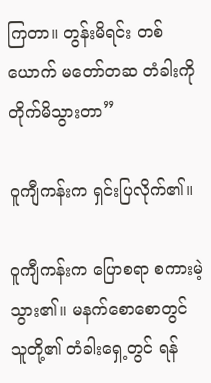ကြတာ။ တွန်းမိရင်း တစ်ယောက် မတော်တဆ တံခါးကို တိုက်မိသွားတာ”

ဝူကျီကန်းက ရှင်းပြလိုက်၏။

ဝူကျီကန်းက ပြောစရာ စကားမဲ့သွား၏။ မနက်စောစောတွင် သူတို့၏ တံခါးရှေ့တွင် ရန်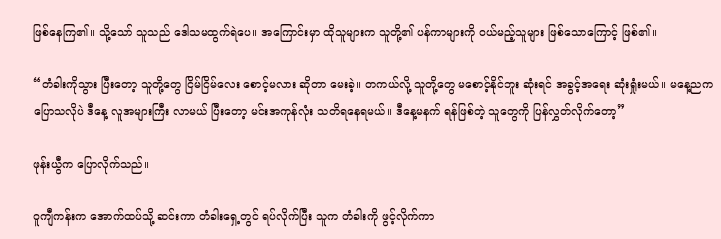ဖြစ်နေကြ၏။ သို့သော် သူသည် ဒေါသမထွက်ရဲပေ။ အကြောင်းမှာ ထိုသူများက သူတို့၏ ပန်ကာများကို ဝယ်မည့်သူများ ဖြစ်သောကြောင့် ဖြစ်၏။

“တံခါးကိုသွား ပြီးတော့ သူတို့တွေ ငြိမ်ငြိမ်လေး စောင့်မလား ဆိုတာ မေးခဲ့။ တကယ်လို့ သူတို့တွေ မစောင့်နိုင်ဘူး ဆုံးရင် အခွင့်အရေး ဆုံးရှုံးမယ်။ မနေ့ညက ပြောသလိုပဲ ဒီနေ့ လူအများကြီး လာမယ် ပြီးတော့ မင်းအကုန်လုံး သတိရနေရမယ်။ ဒီနေ့မနက် ရန်ဖြစ်တဲ့ သူတွေကို ပြန်လွှတ်လိုက်တော့”

ဖုန်းယွီက ပြောလိုက်သည်။

ဝူကျီကန်းက အောက်ထပ်သို့ ဆင်းကာ တံခါးရှေ့တွင် ရပ်လိုက်ပြီး သူက တံခါးကို ဖွင့်လိုက်ကာ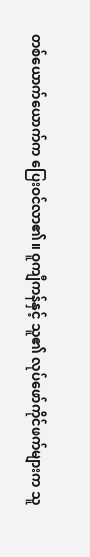တစ်ယောက်ယောက်က ပြေးဝင်လာ၏။ ဝူကျီကန်နှင့် သူ၏ လုပ်ဖော်ကိုင်ဖက်များက သူ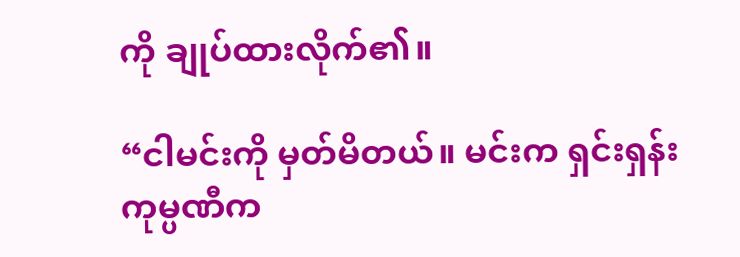ကို ချုပ်ထားလိုက်၏။

“ငါမင်းကို မှတ်မိတယ်။ မင်းက ရှင်းရှန်း ကုမ္ပဏီက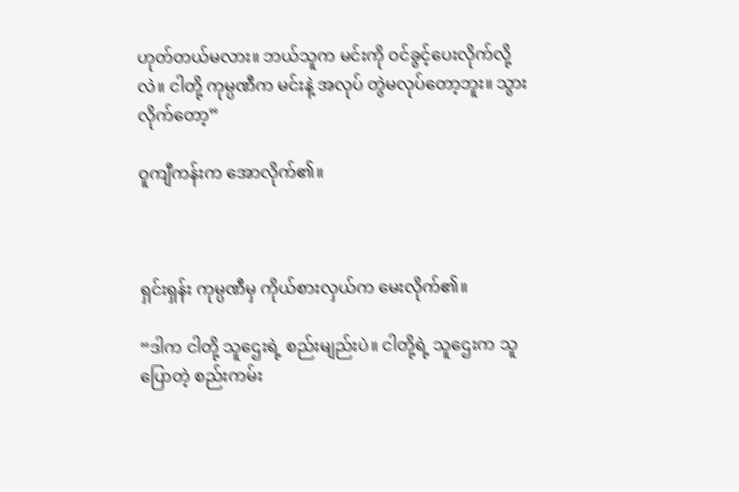ဟုတ်တယ်မလား။ ဘယ်သူက မင်းကို ဝင်ခွင့်ပေးလိုက်လို့လဲ။ ငါတို့ ကုမ္ပဏီက မင်းနဲ့ အလုပ် တွဲမလုပ်တော့ဘူး။ သွားလိုက်တော့”

ဝူကျီကန်းက အောလိုက်၏။



ရှင်းရှန်း ကုမ္ပဏီမှ ကိုယ်စားလှယ်က မေးလိုက်၏။

“ဒါက ငါတို့ သူဌေးရဲ့ စည်းမျည်းပဲ။ ငါတို့ရဲ့ သူဌေးက သူပြောတဲ့ စည်းကမ်း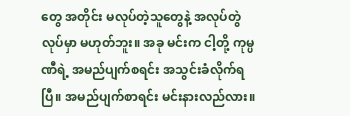တွေ အတိုင်း မလုပ်တဲ့သူတွေနဲ့ အလုပ်တွဲလုပ်မှာ မဟုတ်ဘူး။ အခု မင်းက ငါ့တို့ ကုမ္ပဏီရဲ့ အမည်ပျက်စရင်း အသွင်းခံလိုက်ရပြီ။ အမည်ပျက်စာရင်း မင်းနားလည်လား။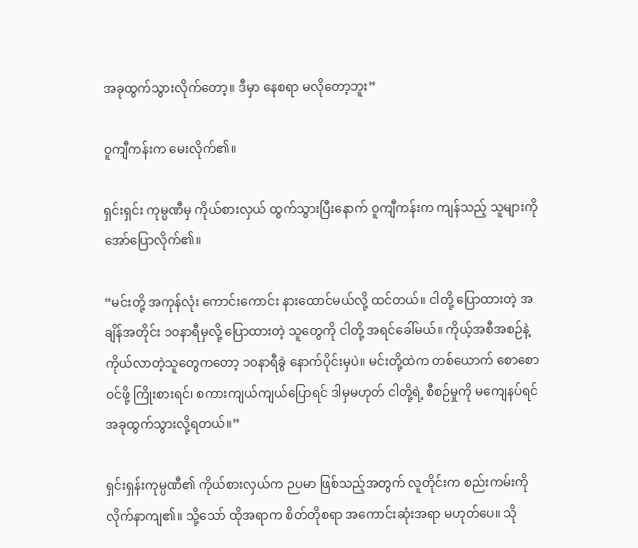အခုထွက်သွားလိုက်တော့။ ဒီမှာ နေစရာ မလိုတော့ဘူး”

ဝူကျီကန်းက မေးလိုက်၏။

ရှင်းရှင်း ကုမ္ပဏီမှ ကိုယ်စားလှယ် ထွက်သွားပြီးနောက် ဝူကျီကန်းက ကျန်သည့် သူများကို အော်ပြောလိုက်၏။

“မင်းတို့ အကုန်လုံး ကောင်းကောင်း နားထောင်မယ်လို့ ထင်တယ်။ ငါတို့ ပြောထားတဲ့ အချိန်အတိုင်း ၁၀နာရီမှလို့ ပြောထားတဲ့ သူတွေကို ငါတို့ အရင်ခေါ်မယ်။ ကိုယ့်အစီအစဉ်နဲ့ ကိုယ်လာတဲ့သူတွေကတော့ ၁၀နာရီခွဲ နောက်ပိုင်းမှပဲ။ မင်းတို့ထဲက တစ်ယောက် စောစောဝင်ဖို့ ကြိုးစားရင်၊ စကားကျယ်ကျယ်ပြောရင် ဒါမှမဟုတ် ငါတို့ရဲ့ စီစဉ်မှုကို မကျေနပ်ရင် အခုထွက်သွားလို့ရတယ်။”

ရှင်းရှန်းကုမ္ပဏီ၏ ကိုယ်စားလှယ်က ဉပမာ ဖြစ်သည့်အတွက် လူတိုင်းက စည်းကမ်းကို လိုက်နာကျ၏။ သို့သော် ထိုအရာက စိတ်တိုစရာ အကောင်းဆုံးအရာ မဟုတ်ပေ။ သို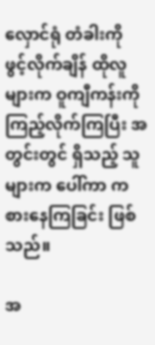လှောင်ရုံ တံခါးကို ဖွင့်လိုက်ချိန် ထိုလူများက ဝူကျီကန်းကို ကြည့်လိုက်ကြပြီး အတွင်းတွင် ရှိသည့် သူများက ပေါ်ကာ ကစားနေကြခြင်း ဖြစ်သည်။

အ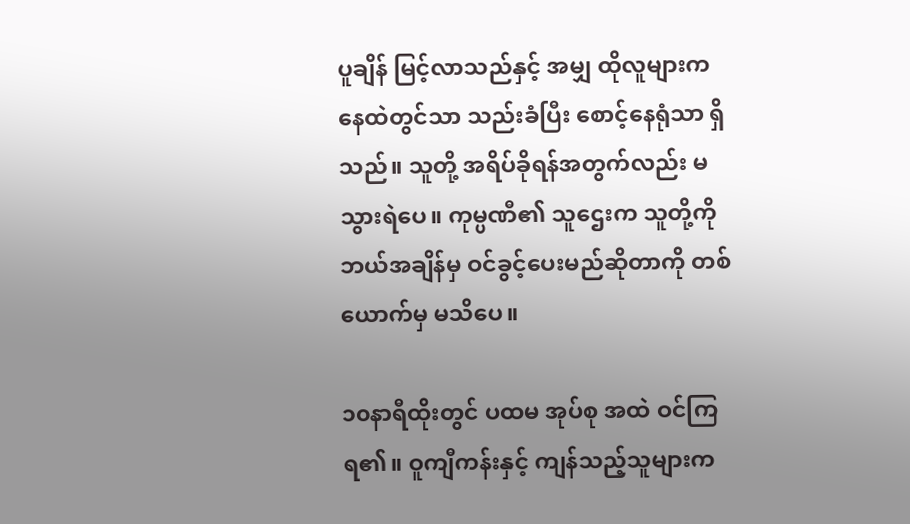ပူချိန် မြင့်လာသည်နှင့် အမျှ ထိုလူများက နေထဲတွင်သာ သည်းခံပြီး စောင့်နေရုံသာ ရှိသည်။ သူတို့ အရိပ်ခိုရန်အတွက်လည်း မသွားရဲပေ။ ကုမ္ပဏီ၏ သူဌေးက သူတို့ကို ဘယ်အချိန်မှ ဝင်ခွင့်ပေးမည်ဆိုတာကို တစ်ယောက်မှ မသိပေ။

၁၀နာရီထိုးတွင် ပထမ အုပ်စု အထဲ ဝင်ကြရ၏။ ဝူကျီကန်းနှင့် ကျန်သည့်သူများက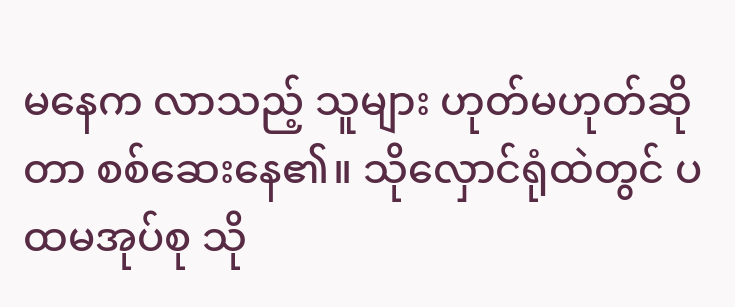မနေက လာသည့် သူများ ဟုတ်မဟုတ်ဆိုတာ စစ်ဆေးနေ၏။ သိုလှောင်ရုံထဲတွင် ပထမအုပ်စု သို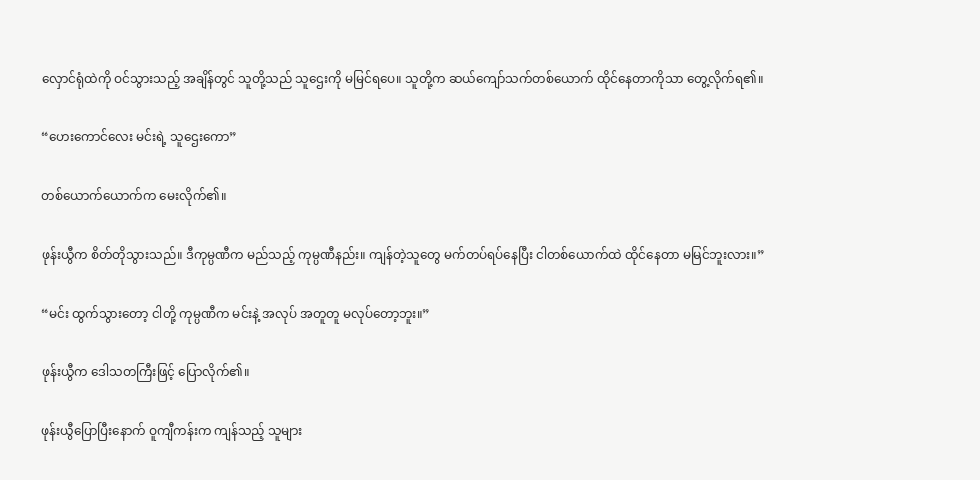လှောင်ရုံထဲကို ဝင်သွားသည့် အချိန်တွင် သူတို့သည် သူဌေးကို မမြင်ရပေ။ သူတို့က ဆယ်ကျော်သက်တစ်ယောက် ထိုင်နေတာကိုသာ တွေ့လိုက်ရ၏။

“ဟေးကောင်လေး မင်းရဲ့ သူဌေးကော”

တစ်ယောက်ယောက်က မေးလိုက်၏။

ဖုန်းယွီက စိတ်တိုသွားသည်။ ဒီကုမ္ပဏီက မည်သည့် ကုမ္ပဏီနည်း။ ကျန်တဲ့သူတွေ မက်တပ်ရပ်နေပြီး ငါတစ်ယောက်ထဲ ထိုင်နေတာ မမြင်ဘူးလား။”

“မင်း ထွက်သွားတော့ ငါတို့ ကုမ္ပဏီက မင်းနဲ့ အလုပ် အတူတူ မလုပ်တော့ဘူး။”

ဖုန်းယွီက ဒေါသတကြီးဖြင့် ပြောလိုက်၏။

ဖုန်းယွီပြောပြီးနောက် ဝူကျီကန်းက ကျန်သည့် သူများ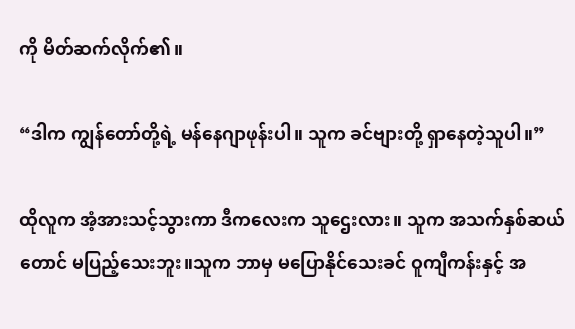ကို မိတ်ဆက်လိုက်၏။

“ဒါက ကျွန်တော်တို့ရဲ့ မန်နေဂျာဖုန်းပါ။ သူက ခင်ဗျားတို့ ရှာနေတဲ့သူပါ။”

ထိုလူက အံ့အားသင့်သွားကာ ဒီကလေးက သူဌေးလား။ သူက အသက်နှစ်ဆယ်တောင် မပြည့်သေးဘူး။သူက ဘာမှ မပြောနိုင်သေးခင် ဝူကျီကန်းနှင့် အ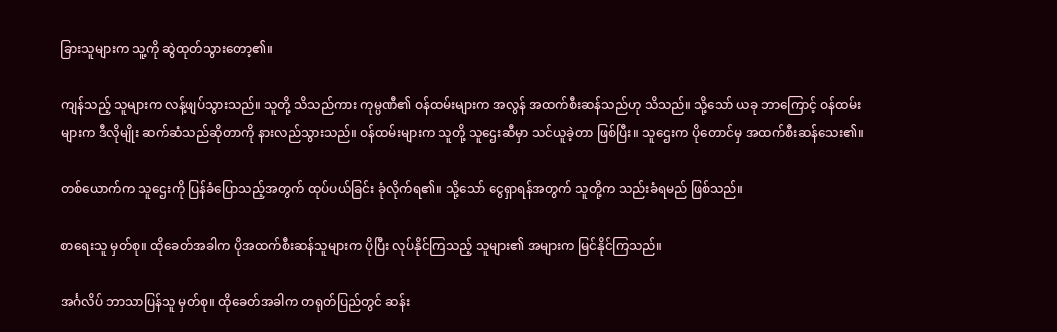ခြားသူများက သူ့ကို ဆွဲထုတ်သွားတော့၏။

ကျန်သည့် သူများက လန့်ဖျပ်သွားသည်။ သူတို့ သိသည်ကား ကုမ္ပဏီ၏ ဝန်ထမ်းများက အလွန် အထက်စီးဆန်သည်ဟု သိသည်။ သို့သော် ယခု ဘာကြောင့် ဝန်ထမ်းများက ဒီလိုမျိုး ဆက်ဆံသည်ဆိုတာကို နားလည်သွားသည်။ ဝန်ထမ်းများက သူတို့ သူဌေးဆီမှာ သင်ယူခဲ့တာ ဖြစ်ပြီး။ သူဌေးက ပိုတောင်မှ အထက်စီးဆန်သေး၏။

တစ်ယောက်က သူဌေးကို ပြန်ခံပြောသည့်အတွက် ထုပ်ပယ်ခြင်း ခုံလိုက်ရ၏။ သို့သော် ငွေရှာရန်အတွက် သူတို့က သည်းခံရမည် ဖြစ်သည်။

စာရေးသူ မှတ်စု။ ထိုခေတ်အခါက ပိုအထက်စီးဆန်သူများက ပိုပြီး လုပ်နိုင်ကြသည့် သူများ၏ အများက မြင်နိုင်ကြသည်။

အင်္ဂလိပ် ဘာသာပြန်သူ မှတ်စု။ ထိုခေတ်အခါက တရုတ်ပြည်တွင် ဆန်း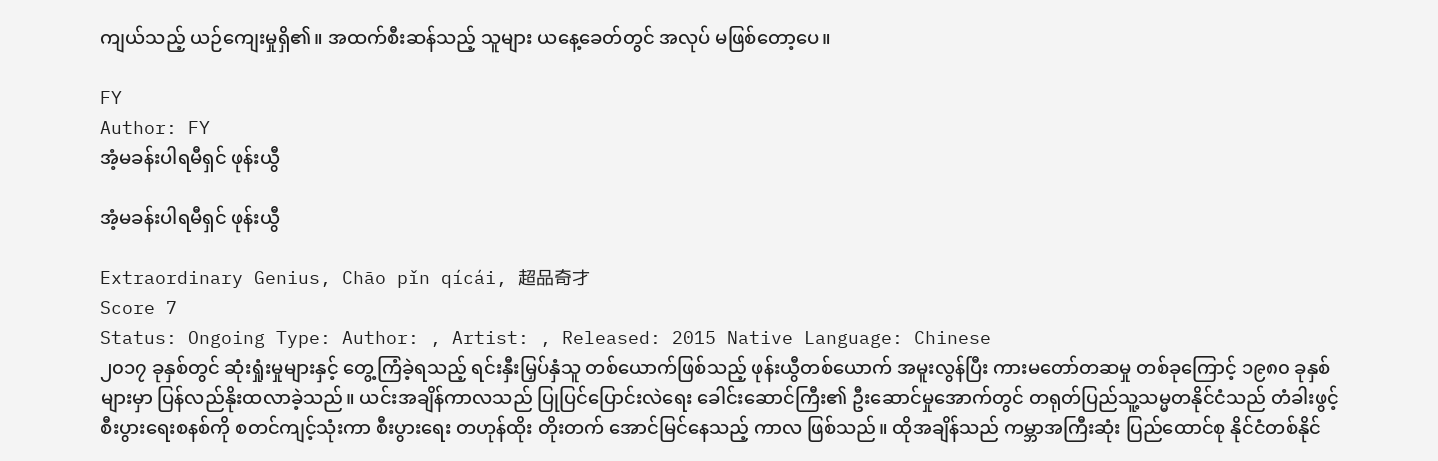ကျယ်သည့် ယဉ်ကျေးမှုရှိ၏။ အထက်စီးဆန်သည့် သူများ ယနေ့ခေတ်တွင် အလုပ် မဖြစ်တော့ပေ။

FY
Author: FY
အံ့မခန်းပါရမီရှင် ဖုန်းယွီ

အံ့မခန်းပါရမီရှင် ဖုန်းယွီ

Extraordinary Genius, Chāo pǐn qícái, 超品奇才
Score 7
Status: Ongoing Type: Author: , Artist: , Released: 2015 Native Language: Chinese
၂၀၁၇ ခုနှစ်တွင် ဆုံးရှုံးမှုများနှင့် တွေ့ကြံခဲ့ရသည့် ရင်းနှီးမြှပ်နှံသူ တစ်ယောက်ဖြစ်သည့် ဖုန်းယွီတစ်ယောက် အမူးလွန်ပြီး ကားမတော်တဆမှု တစ်ခုကြောင့် ၁၉၈၀ ခုနှစ်များမှာ ပြန်လည်နိုးထလာခဲ့သည်။ ယင်းအချိန်ကာလသည် ပြုပြင်ပြောင်းလဲရေး ခေါင်းဆောင်ကြီး၏ ဦးဆောင်မှုအောက်တွင် တရုတ်ပြည်သူ့သမ္မတနိုင်ငံသည် တံခါးဖွင့် စီးပွားရေးစနစ်ကို စတင်ကျင့်သုံးကာ စီးပွားရေး တဟုန်ထိုး တိုးတက် အောင်မြင်နေသည့် ကာလ ဖြစ်သည်။ ထိုအချိန်သည် ကမ္ဘာအကြီးဆုံး ပြည်ထောင်စု နိုင်ငံတစ်နိုင်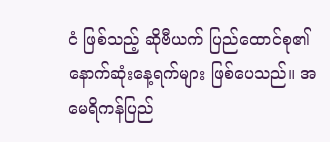ငံ ဖြစ်သည့် ဆိုဗီယက် ပြည်ထောင်စု၏ နောက်ဆုံးနေ့ရက်များ ဖြစ်ပေသည်။ အမေရိကန်ပြည်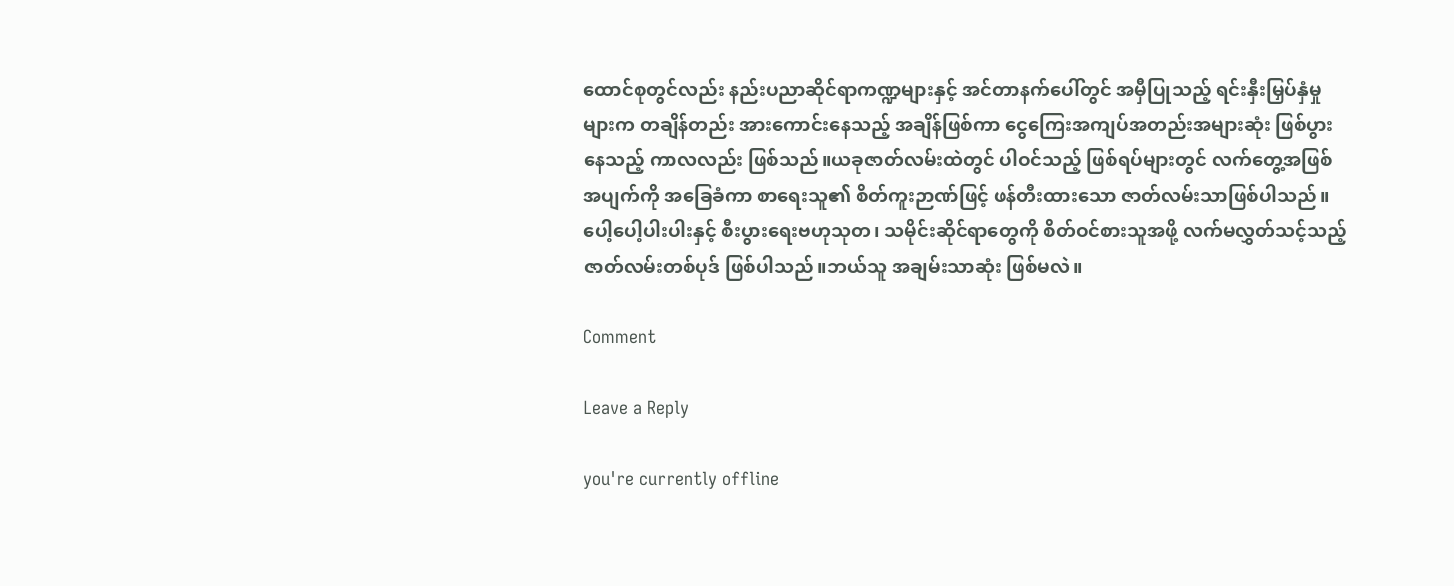ထောင်စုတွင်လည်း နည်းပညာဆိုင်ရာကဏ္ဍများနှင့် အင်တာနက်ပေါ်တွင် အမှီပြုသည့် ရင်းနှီးမြှပ်နှံမှုများက တချိန်တည်း အားကောင်းနေသည့် အချိန်ဖြစ်ကာ ငွေကြေးအကျပ်အတည်းအများဆုံး ဖြစ်ပွားနေသည့် ကာလလည်း ဖြစ်သည်။ယခုဇာတ်လမ်းထဲတွင် ပါဝင်သည့် ဖြစ်ရပ်များတွင် လက်တွေ့အဖြစ်အပျက်ကို အခြေခံကာ စာရေးသူ၏ စိတ်ကူးဉာဏ်ဖြင့် ဖန်တီးထားသော ဇာတ်လမ်းသာဖြစ်ပါသည်။ပေါ့ပေါ့ပါးပါးနှင့် စီးပွားရေးဗဟုသုတ၊ သမိုင်းဆိုင်ရာတွေကို စိတ်ဝင်စားသူအဖို့ လက်မလွှတ်သင့်သည့် ဇာတ်လမ်းတစ်ပုဒ် ဖြစ်ပါသည်။ဘယ်သူ အချမ်းသာဆုံး ဖြစ်မလဲ။

Comment

Leave a Reply

you're currently offline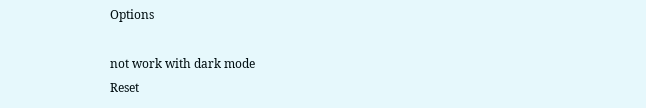Options

not work with dark mode
Reset